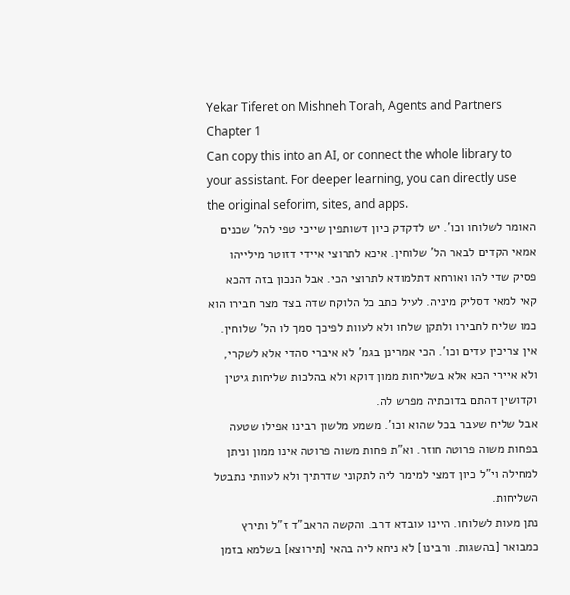Yekar Tiferet on Mishneh Torah, Agents and Partners Chapter 1
Can copy this into an AI, or connect the whole library to your assistant. For deeper learning, you can directly use the original seforim, sites, and apps.
האומר לשלוחו וכו'. יש לדקדק כיון דשותפין שייכי טפי להל' שכנים אמאי הקדים לבאר הל' שלוחין. איכא לתרוצי איידי דזוטר מילייהו פסיק שדי להו ואורחא דתלמודא לתרוצי הכי. אבל הנכון בזה דהכא קאי למאי דסליק מיניה. לעיל כתב כל הלוקח שדה בצד מצר חבירו הוא כמו שליח לחבירו ולתקן שלחו ולא לעוות לפיכך סמך לו הל' שלוחין.
אין צריכין עדים וכו'. הכי אמרינן בגמ' לא איברי סהדי אלא לשקרי, ולא איירי הכא אלא בשליחות ממון דוקא ולא בהלכות שליחות גיטין וקדושין דהתם בדוכתיה מפרש לה.
אבל שליח שעבר בכל שהוא וכו'. משמע מלשון רבינו אפילו שטעה בפחות משוה פרוטה חוזר. וא"ת פחות משוה פרוטה אינו ממון וניתן למחילה וי"ל כיון דמצי למימר ליה לתקוני שדרתיך ולא לעוותי נתבטל השליחות.
נתן מעות לשלוחו. היינו עובדא דרב. והקשה הראב"ד ז"ל ותירץ כמבואר [בהשגות. ורבינו] לא ניחא ליה בהאי [תירוצא] בשלמא בזמן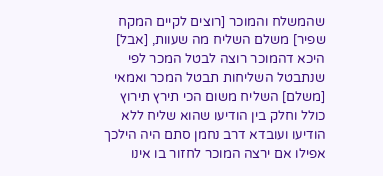שהמשלח והמוכר [רוצים לקיים המקח שפיר] משלם השליח מה שעוות, [אבל] היכא דהמוכר רוצה לבטל המכר לפי שנתבטל השליחות תבטל המכר ואמאי [משלם] השליח משום הכי תירץ תירוץ כולל וחלק בין הודיעו שהוא שליח ללא הודיעו ועובדא דרב נחמן סתם היה הילכך אפילו אם ירצה המוכר לחזור בו אינו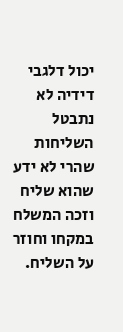יכול דלגבי דידיה לא נתבטל השליחות שהרי לא ידע שהוא שליח וזכה המשלח במקחו וחוזר על השליח.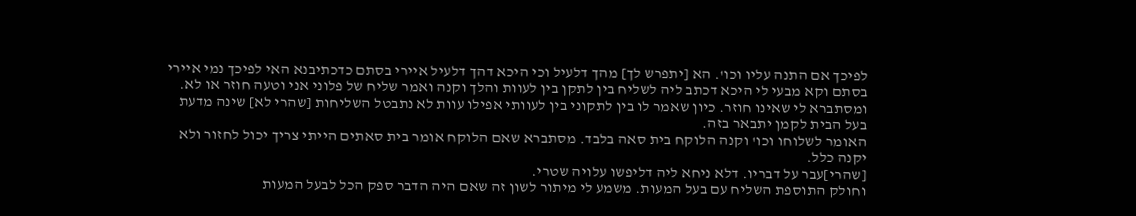לפיכך אם התנה עליו וכו'. הא [יתפרש לך] מהך דלעיל וכי היכא דהך דלעיל איירי בסתם כדכתיבנא האי לפיכך נמי איירי בסתם וקא מבעי לי היכא דכתב ליה לשליח בין לתקן בין לעוות והלך וקנה ואמר שליח של פלוני אני וטעה חוזר או לא. ומסתברא לי שאינו חוזר. כיון שאמר לו בין לתקוני בין לעוותי אפילו עוות לא נתבטל השליחות [שהרי לא] שינה מדעת בעל הבית לקמן יתבאר בזה.
האומר לשלוחו וכו' וקנה הלוקח בית סאה בלבד. מסתברא שאם הלוקח אומר בית סאתים הייתי צריך יכול לחזור ולא יקנה כלל.
[שהרי]עבר על דבריו. דלא ניחא ליה דליפשו עלויה שטרי.
וחולק התוספת השליח עם בעל המעות. משמע לי מיתור לשון זה שאם היה הדבר ספק הכל לבעל המעות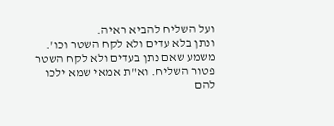ועל השליח להביא ראיה.
ונתן בלא עדים ולא לקח השטר וכו'. משמע שאם נתן בעדים ולא לקח השטר פטור השליח. וא"ת אמאי שמא ילכו להם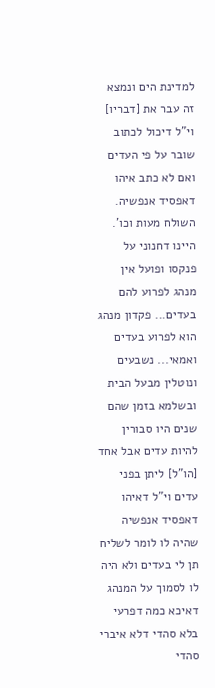למדינת הים ונמצא זה עבר את [דבריו] וי"ל דיכול לכתוב שובר על פי העדים ואם לא כתב איהו דאפסיד אנפשיה.
השולח מעות וכו'. היינו דחנוני על פנקסו ופועל אין מנהג לפרוע להם בעדים... פקדון מנהג הוא לפרוע בעדים ואמאי... נשבעים ונוטלין מבעל הבית ובשלמא בזמן שהם שנים היו סבורין להיות עדים אבל אחד [הו"ל] ליתן בפני עדים וי"ל דאיהו דאפסיד אנפשיה שהיה לו לומר לשליח תן לי בעדים ולא היה לו לסמוך על המנהג דאיכא כמה דפרעי בלא סהדי דלא איברי סהדי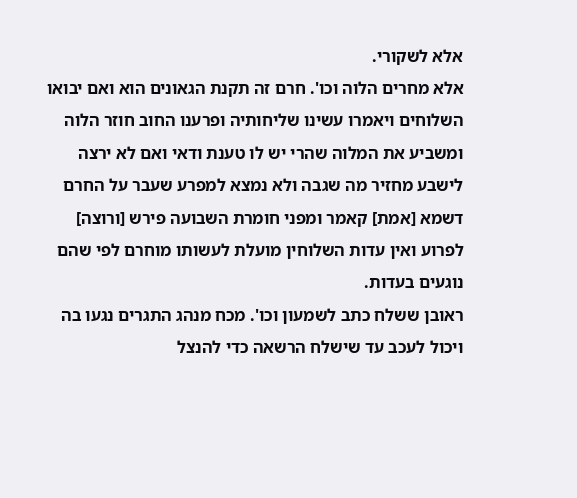אלא לשקורי.
אלא מחרים הלוה וכו'. חרם זה תקנת הגאונים הוא ואם יבואו השלוחים ויאמרו עשינו שליחותיה ופרענו החוב חוזר הלוה ומשביע את המלוה שהרי יש לו טענת ודאי ואם לא ירצה לישבע מחזיר מה שגבה ולא נמצא למפרע שעבר על החרם דשמא [אמת] קאמר ומפני חומרת השבועה פירש [ורוצה] לפרוע ואין עדות השלוחין מועלת לעשותו מוחרם לפי שהם נוגעים בעדות.
ראובן ששלח כתב לשמעון וכו'. מכח מנהג התגרים נגעו בה ויכול לעכב עד שישלח הרשאה כדי להנצל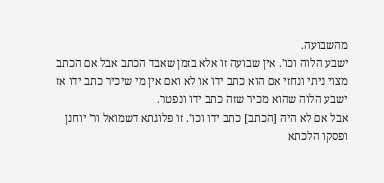מהשבועה.
ישבע הלוה וכו'. אין שבועה זו אלא בזמן שאבד הכתב אבל אם הכתב מצוי ניתי ונחזי אם הוא כתב ידו או לא ואם אין מי שיכיר כתב ידו אז ישבע הלוה שהוא מכיר שזה כתב ידו ונפטר.
אבל אם לא היה [הכתב] כתב ידו וכו'. זו פלוגתא דשמואל ור' יוחנן ופסקו הלכתא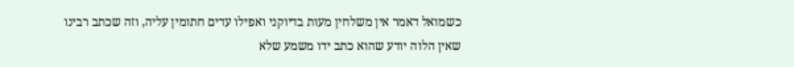כשמואל דאמר אין משלחין מעות בדיוקני ואפילו עדים חתומין עליה, וזה שכתב רבינו שאין הלוה יודע שהוא כתב ידו משמע שלא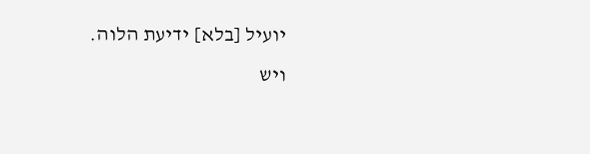יועיל [בלא] ידיעת הלוה.
ויש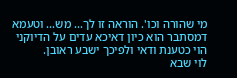מי שהורה וכו'. הוראה זו לך... מש... וטעמא דמסתבר הוא כיון דאיכא עדים על הדיוקני הוי כטענת ודאי ולפיכך ישבע ראובן.
לוי שבא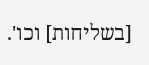[בשליחות] וכו'.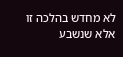לא מחדש בהלכה זו אלא שנשבע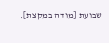שבועת [מודה במקצת].